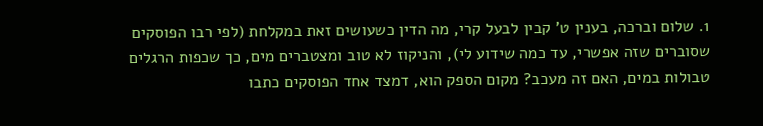1. שלום וברכה, בענין ט' קבין לבעל קרי, מה הדין כשעושים זאת במקלחת (לפי רבו הפוסקים שסוברים שזה אפשרי, עד כמה שידוע לי), והניקוז לא טוב ומצטברים מים, כך שכפות הרגלים טבולות במים, האם זה מעכב? מקום הספק הוא, דמצד אחד הפוסקים כתבו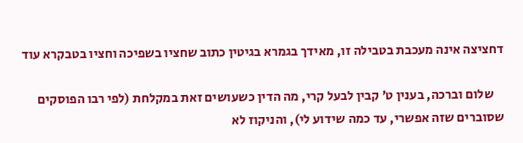דחציצה אינה מעכבת בטבילה זו, מאידך בגמרא בגיטין כתוב שחציו בשפיכה וחציו בטבקרא עוד

    שלום וברכה, בענין ט’ קבין לבעל קרי, מה הדין כשעושים זאת במקלחת (לפי רבו הפוסקים שסוברים שזה אפשרי, עד כמה שידוע לי), והניקוז לא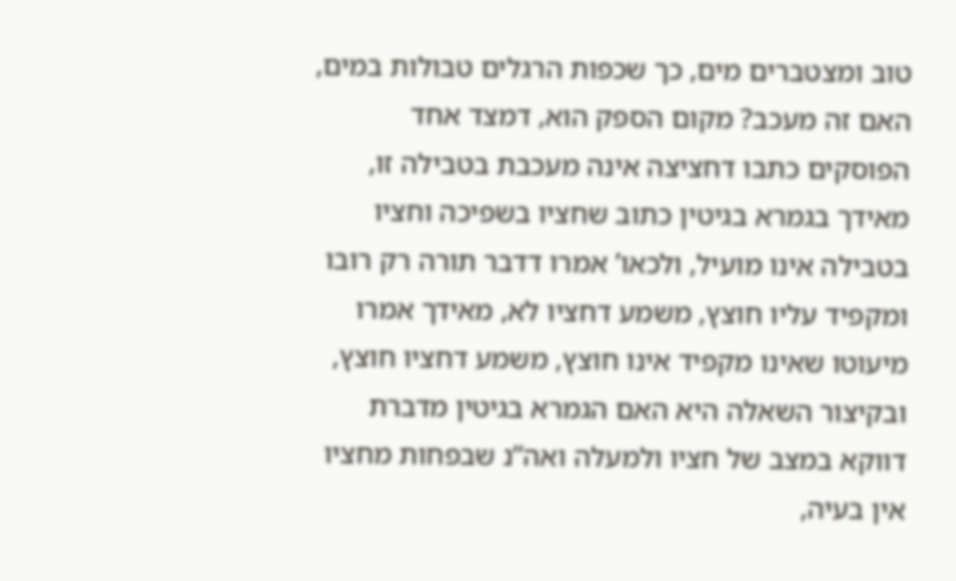טוב ומצטברים מים, כך שכפות הרגלים טבולות במים, האם זה מעכב? מקום הספק הוא, דמצד אחד הפוסקים כתבו דחציצה אינה מעכבת בטבילה זו, מאידך בגמרא בגיטין כתוב שחציו בשפיכה וחציו בטבילה אינו מועיל, ולכאו’ אמרו דדבר תורה רק רובו ומקפיד עליו חוצץ, משמע דחציו לא, מאידך אמרו מיעוטו שאינו מקפיד אינו חוצץ, משמע דחציו חוצץ, ובקיצור השאלה היא האם הגמרא בגיטין מדברת דווקא במצב של חציו ולמעלה ואה”נ שבפחות מחציו אין בעיה,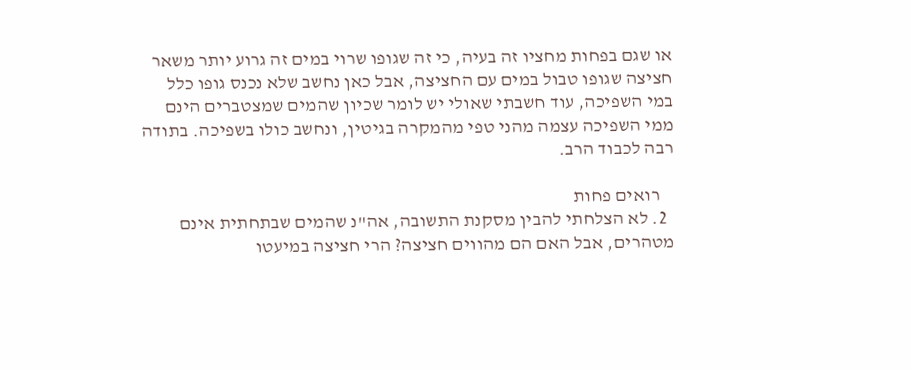או שגם בפחות מחציו זה בעיה, כי זה שגופו שרוי במים זה גרוע יותר משאר חציצה שגופו טבול במים עם החציצה, אבל כאן נחשב שלא נכנס גופו כלל במי השפיכה, עוד חשבתי שאולי יש לומר שכיון שהמים שמצטברים הינם ממי השפיכה עצמה מהני טפי מהמקרה בגיטין, ונחשב כולו בשפיכה. בתודה רבה לכבוד הרב.

    רואים פחות
  2. לא הצלחתי להבין מסקנת התשובה, אה"נ שהמים שבתחתית אינם מטהרים, אבל האם הם מהווים חציצה? הרי חציצה במיעטו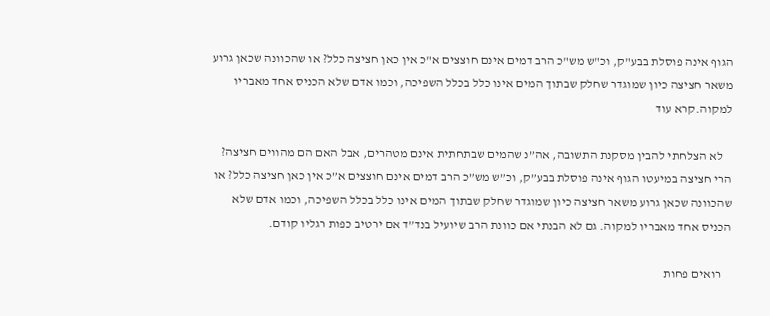הגוף אינה פוסלת בבע"ק, וכ"ש מש"כ הרב דמים אינם חוצצים א"כ אין כאן חציצה כלל? או שהכוונה שכאן גרוע משאר חציצה כיון שמוגדר שחלק שבתוך המים אינו כלל בכלל השפיכה, וכמו אדם שלא הכניס אחד מאבריו למקוה.קרא עוד

    לא הצלחתי להבין מסקנת התשובה, אה”נ שהמים שבתחתית אינם מטהרים, אבל האם הם מהווים חציצה? הרי חציצה במיעטו הגוף אינה פוסלת בבע”ק, וכ”ש מש”כ הרב דמים אינם חוצצים א”כ אין כאן חציצה כלל? או שהכוונה שכאן גרוע משאר חציצה כיון שמוגדר שחלק שבתוך המים אינו כלל בכלל השפיכה, וכמו אדם שלא הכניס אחד מאבריו למקוה. גם לא הבנתי אם כוונת הרב שיועיל בנד”ד אם ירטיב כפות רגליו קודם.

    רואים פחות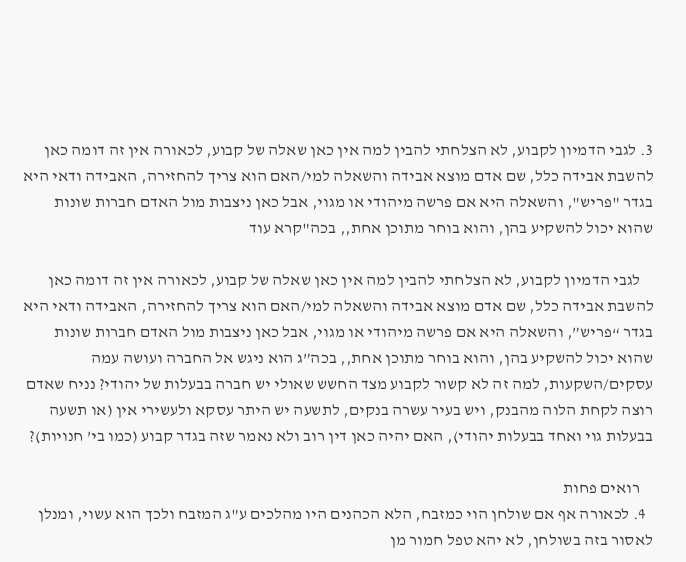3. לגבי הדמיון לקבוע, לא הצלחתי להבין למה אין כאן שאלה של קבוע, לכאורה אין זה דומה כאן להשבת אבידה כלל, שם אדם מוצא אבידה והשאלה למי/האם הוא צריך להחזירה, האבידה ודאי היא בגדר "פריש", והשאלה היא אם פרשה מיהודי או מגוי, אבל כאן ניצבות מול האדם חברות שונות שהוא יכול להשקיע בהן, והוא בוחר מתוכן אחת,, בכה"קרא עוד

    לגבי הדמיון לקבוע, לא הצלחתי להבין למה אין כאן שאלה של קבוע, לכאורה אין זה דומה כאן להשבת אבידה כלל, שם אדם מוצא אבידה והשאלה למי/האם הוא צריך להחזירה, האבידה ודאי היא בגדר “פריש”, והשאלה היא אם פרשה מיהודי או מגוי, אבל כאן ניצבות מול האדם חברות שונות שהוא יכול להשקיע בהן, והוא בוחר מתוכן אחת,, בכה”ג הוא ניגש אל החברה ועושה עמה עסקים/השקעות, למה זה לא קשור לקבוע מצד החשש שאולי יש חברה בבעלות של יהודי? נניח שאדם רוצה לקחת הלוה מהבנק, ויש בעיר עשרה בנקים, לתשעה יש היתר עסקא ולעשירי אין (או תשעה בבעלות גוי ואחד בבעלות יהודי), האם יהיה כאן דין רוב ולא נאמר שזה בגדר קבוע (כמו בי’ חנויות)?

    רואים פחות
  4. לכאורה אף אם שולחן הוי כמזבח, הלא הכהנים היו מהלכים ע"ג המזבח ולכך הוא עשוי, ומנלן לאסור בזה בשולחן, לא יהא טפל חמור מן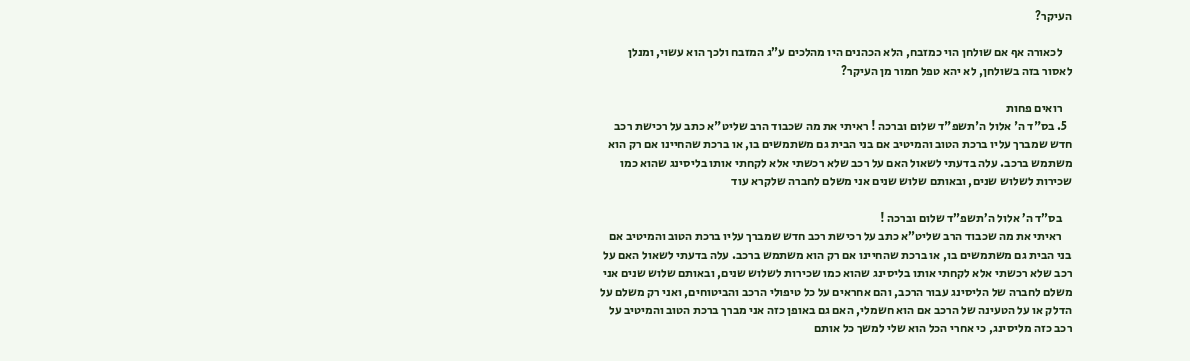העיקר?

    לכאורה אף אם שולחן הוי כמזבח, הלא הכהנים היו מהלכים ע”ג המזבח ולכך הוא עשוי, ומנלן לאסור בזה בשולחן, לא יהא טפל חמור מן העיקר?

    רואים פחות
  5. בס"ד ה' אלול ה'תשפ"ד שלום וברכה ! ראיתי את מה שכבוד הרב שליט"א כתב על רכישת רכב חדש שמברך עליו ברכת הטוב והמיטיב אם בני הבית גם משתמשים בו, או ברכת שהחיינו אם רק הוא משתמש ברכב. עלה בדעתי לשאול האם על רכב שלא רכשתי אלא לקחתי אותו בליסינג שהוא כמו שכירות לשלוש שנים, ובאותם שלוש שנים אני משלם לחברה שלקרא עוד

    בס”ד ה’ אלול ה’תשפ”ד שלום וברכה !
    ראיתי את מה שכבוד הרב שליט”א כתב על רכישת רכב חדש שמברך עליו ברכת הטוב והמיטיב אם בני הבית גם משתמשים בו, או ברכת שהחיינו אם רק הוא משתמש ברכב. עלה בדעתי לשאול האם על רכב שלא רכשתי אלא לקחתי אותו בליסינג שהוא כמו שכירות לשלוש שנים, ובאותם שלוש שנים אני משלם לחברה של הליסינג עבור הרכב, והם אחראים על כל טיפולי הרכב והביטוחים, ואני רק משלם על הדלק או על הטעינה של הרכב אם הוא חשמלי, האם גם באופן כזה אני מברך ברכת הטוב והמיטיב על רכב כזה מליסינג, כי אחרי הכל הוא שלי למשך כל אותם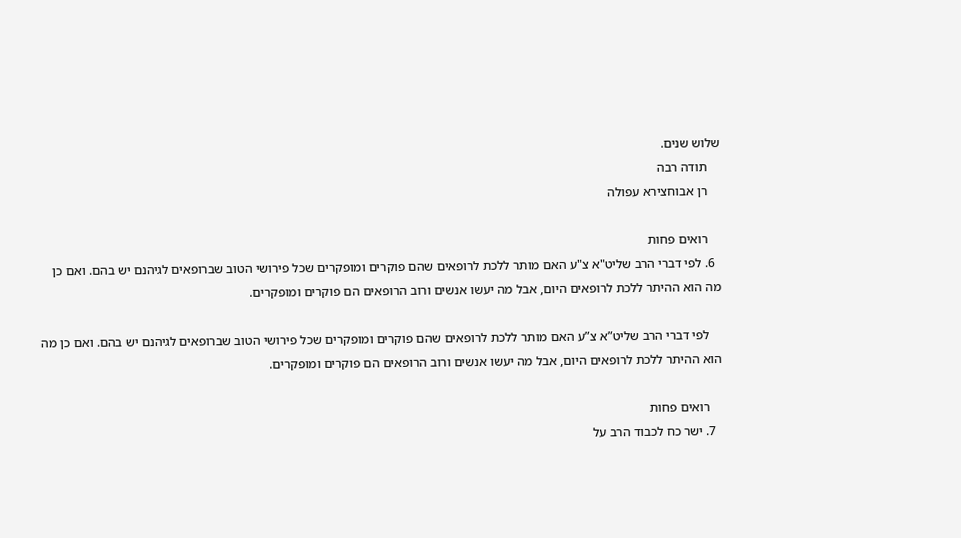שלוש שנים.
    תודה רבה
    רן אבוחצירא עפולה

    רואים פחות
  6. לפי דברי הרב שליט"א צ"ע האם מותר ללכת לרופאים שהם פוקרים ומופקרים שכל פירושי הטוב שברופאים לגיהנם יש בהם. ואם כן מה הוא ההיתר ללכת לרופאים היום, אבל מה יעשו אנשים ורוב הרופאים הם פוקרים ומופקרים.

    לפי דברי הרב שליט”א צ”ע האם מותר ללכת לרופאים שהם פוקרים ומופקרים שכל פירושי הטוב שברופאים לגיהנם יש בהם. ואם כן מה הוא ההיתר ללכת לרופאים היום, אבל מה יעשו אנשים ורוב הרופאים הם פוקרים ומופקרים.

    רואים פחות
  7. ישר כח לכבוד הרב על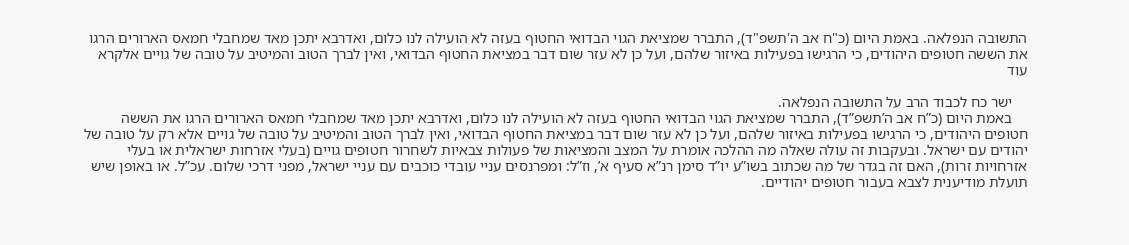התשובה הנפלאה. באמת היום (כ"ח אב ה'תשפ"ד), התברר שמציאת הגוי הבדואי החטוף בעזה לא הועילה לנו כלום, ואדרבא יתכן מאד שמחבלי חמאס הארורים הרגו את הששה חטופים היהודים, כי הרגישו בפעילות באיזור שלהם, ועל כן לא עזר שום דבר במציאת החטוף הבדואי, ואין לברך הטוב והמיטיב על טובה של גויים אלקרא עוד

    ישר כח לכבוד הרב על התשובה הנפלאה.
    באמת היום (כ”ח אב ה’תשפ”ד), התברר שמציאת הגוי הבדואי החטוף בעזה לא הועילה לנו כלום, ואדרבא יתכן מאד שמחבלי חמאס הארורים הרגו את הששה חטופים היהודים, כי הרגישו בפעילות באיזור שלהם, ועל כן לא עזר שום דבר במציאת החטוף הבדואי, ואין לברך הטוב והמיטיב על טובה של גויים אלא רק על טובה של יהודים עם ישראל. ובעקבות זה עולה שאלה מה ההלכה אומרת על המצב והמציאות של פעולות צבאיות לשחרור חטופים גויים (בעלי אזרחות ישראלית או בעלי אזרחויות זרות), האם זה בגדר של מה שכתוב בשו”ע יו”ד סימן רנ”א סעיף א’, וז”ל: ומפרנסים עניי עובדי כוכבים עם עניי ישראל, מפני דרכי שלום. עכ”ל. או באופן שיש תועלת מודיענית לצבא בעבור חטופים יהודיים.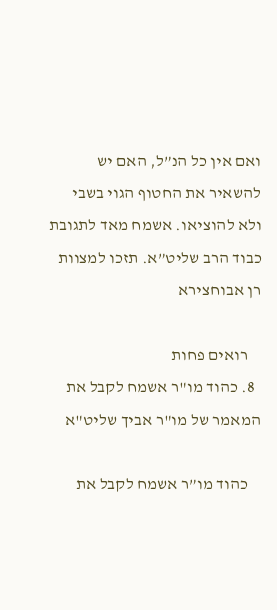ואם אין כל הנ”ל, האם יש להשאיר את החטוף הגוי בשבי ולא להוציאו. אשמח מאד לתגובת כבוד הרב שליט”א. תזכו למצוות רן אבוחצירא

    רואים פחות
  8. כהוד מו"ר אשמח לקבל את המאמר של מו"ר אביך שליט"א

    כהוד מו”ר אשמח לקבל את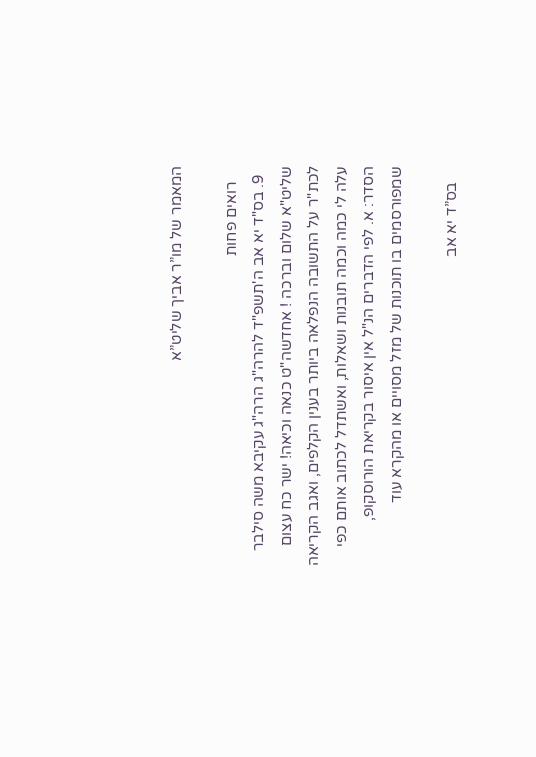המאמר של מו”ר אביך שליט”א

    רואים פחות
  9. בס"ד יא אב ה'תשפ"ד להרה"ג הרה"ג עקיבא משה סילבר שליט"א שלום וברכה ! אחדשה"ט כנאה וכיאה! ישר כח עצום לכת"ר על התשובה הנפלאה ביותר בענין הקלפים, ואגב הקריאה עלה לי כמה וכמה תובנות ושאלות, ואשתדל לכתוב אותם כפי הסדר: א. לפי הדברים הנ"ל אין איסור בקריאת הורוסקופ, שמפורסמים בו תוכנות של מזל מסויים או מהקרא עוד

    בס”ד יא אב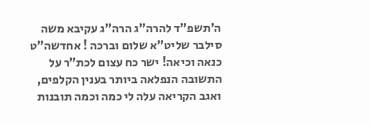ה’תשפ”ד להרה”ג הרה”ג עקיבא משה סילבר שליט”א שלום וברכה ! אחדשה”ט כנאה וכיאה! ישר כח עצום לכת”ר על התשובה הנפלאה ביותר בענין הקלפים, ואגב הקריאה עלה לי כמה וכמה תובנות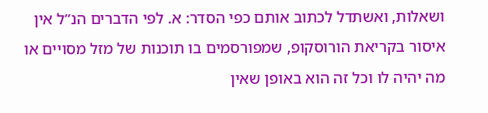ושאלות, ואשתדל לכתוב אותם כפי הסדר: א. לפי הדברים הנ”ל אין איסור בקריאת הורוסקופ, שמפורסמים בו תוכנות של מזל מסויים או מה יהיה לו וכל זה הוא באופן שאין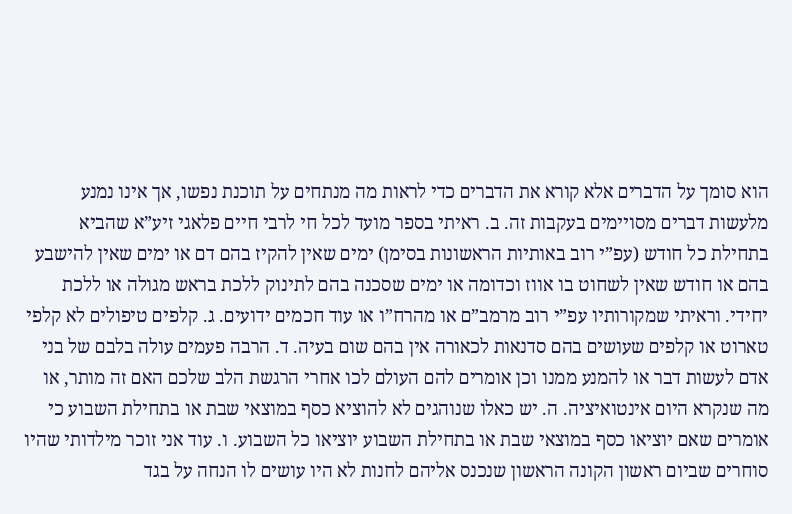הוא סומך על הדברים אלא קורא את הדברים כדי לראות מה מנתחים על תוכנת נפשו, אך אינו נמנע מלעשות דברים מסויימים בעקבות זה. ב. ראיתי בספר מועד לכל חי לרבי חיים פלאגי זיע”א שהביא בתחילת כל חודש (עפ”י רוב באותיות הראשונות בסימן) ימים שאין להקיז בהם דם או ימים שאין להישבע בהם או חודש שאין לשחוט בו אווז וכדומה או ימים שסכנה בהם לתינוק ללכת בראש מגולה או ללכת יחידי. וראיתי שמקורותיו עפ”י רוב מרמב”ם או מהרח”ו או עוד חכמים ידועים. ג. קלפים טיפולים לא קלפי טארוט או קלפים שעושים בהם סדנאות לכאורה אין בהם שום בעיה. ד. הרבה פעמים עולה בלבם של בני אדם לעשות דבר או להמנע ממנו וכן אומרים להם העולם לכו אחרי הרגשת הלב שלכם האם זה מותר, או מה שנקרא היום אינטואיציה. ה. יש כאלו שנוהגים לא להוציא כסף במוצאי שבת או בתחילת השבוע כי אומרים שאם יוציאו כסף במוצאי שבת או בתחילת השבוע יוציאו כל השבוע. ו. עוד אני זוכר מילדותי שהיו סוחרים שביום ראשון הקונה הראשון שנכנס אליהם לחנות לא היו עושים לו הנחה על בגד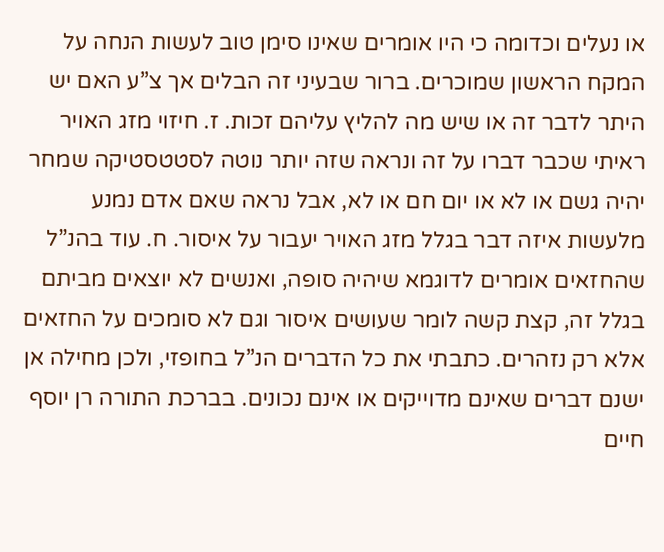או נעלים וכדומה כי היו אומרים שאינו סימן טוב לעשות הנחה על המקח הראשון שמוכרים. ברור שבעיני זה הבלים אך צ”ע האם יש היתר לדבר זה או שיש מה להליץ עליהם זכות. ז. חיזוי מזג האויר ראיתי שכבר דברו על זה ונראה שזה יותר נוטה לסטטסטיקה שמחר יהיה גשם או לא או יום חם או לא, אבל נראה שאם אדם נמנע מלעשות איזה דבר בגלל מזג האויר יעבור על איסור. ח. עוד בהנ”ל שהחזאים אומרים לדוגמא שיהיה סופה, ואנשים לא יוצאים מביתם בגלל זה, קצת קשה לומר שעושים איסור וגם לא סומכים על החזאים אלא רק נזהרים. כתבתי את כל הדברים הנ”ל בחופזי, ולכן מחילה אן ישנם דברים שאינם מדוייקים או אינם נכונים. בברכת התורה רן יוסף חיים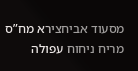מסעוד אביחצירא מח”ס מריח ניחוח עפולה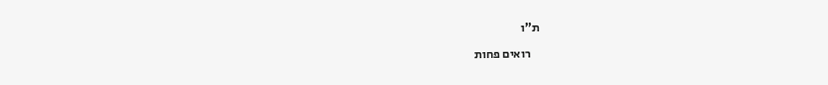ת”ו

    רואים פחות